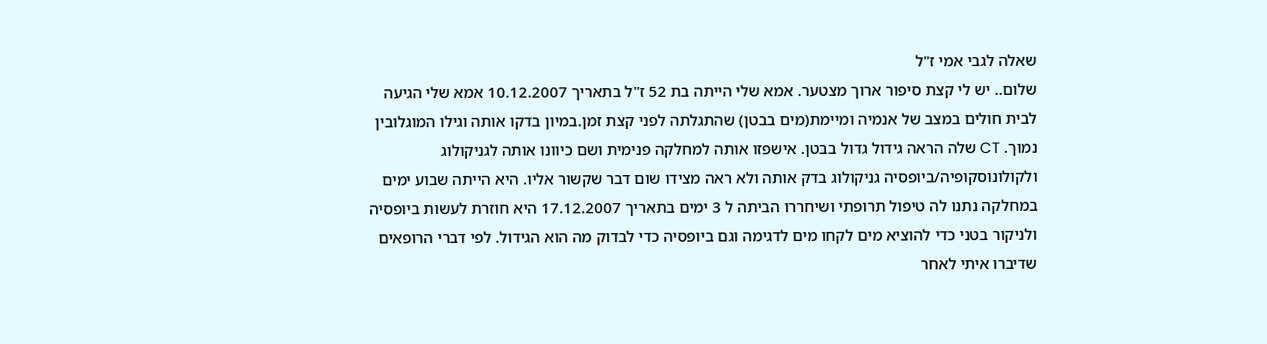שאלה לגבי אמי ז"ל
שלום.. יש לי קצת סיפור ארוך מצטער. אמא שלי הייתה בת 52 ז"ל בתאריך 10.12.2007 אמא שלי הגיעה לבית חולים במצב של אנמיה ומיימת(מים בבטן) שהתגלתה לפני קצת זמן.במיון בדקו אותה וגילו המוגלובין נמוך. CT שלה הראה גידול גדול בבטן. אישפזו אותה למחלקה פנימית ושם כיוונו אותה לגניקולוג ולקולונוסקופיה/ביופסיה גניקולוג בדק אותה ולא ראה מצידו שום דבר שקשור אליו. היא הייתה שבוע ימים במחלקה נתנו לה טיפול תרופתי ושיחררו הביתה ל 3 ימים בתאריך 17.12.2007 היא חוזרת לעשות ביופסיה ולניקור בטני כדי להוציא מים לקחו מים לדגימה וגם ביופסיה כדי לבדוק מה הוא הגידול. לפי דברי הרופאים שדיברו איתי לאחר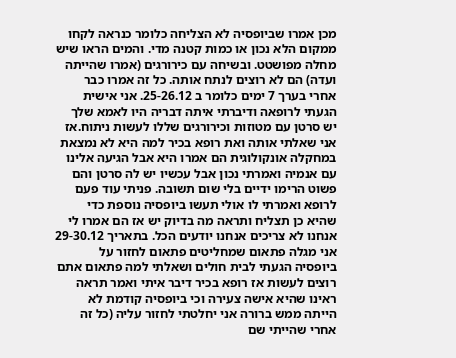מכן אמרו שביופסיה לא הצליחה כלומר כנראה לקחו ממקום הלא נכון או כמות קטנה מדי. והמים הראו שיש מחלה מפושטט. ובשיחה עם כירורגים (אמרו שהייתה ועדה) הם לא רוצים לנתח אותה. כל זה אמרו כבר אחרי בערך 7 ימים כלומר ב 25-26.12. אני אישית הגעתי לרופאה ודיברתי איתה דבריה היו לאמא שלך יש סרטן עם מטוזות וכירורגים שללו לעשות ניתוח.אז אני שאלתי אותה ואת רופא בכיר למה היא לא נמצאת במחקלה אונקולוגית הם אמרו היא אבל הגיעה אלינו עם אנמיה ואמרתי נכון אבל עכשיו יש לה סרטן והם פשוט הרימו ידיים בלי שום תשובה. פניתי עוד פעם לרופא ואמרתי לו אולי תעשו ביופסיה נוספת כדי שהיא כן תצליח ותראה מה בדיוק יש אז הם אמרו לי אנחנו לא צריכים אנחנו יודעים הכל. בתאריך 29-30.12 אני מגלה פתאום שמחליטים פתאום לחזור על ביופסיה הגעתי לבית חולים ושאלתי למה פתאום אתם רוצים לעשות אז רופא בכיר דיבר איתי ואמר תראה ראינו שהיא אישה צעירה וכי ביופסיה קודמת לא הייתה ממש ברורה אני יחלטתי לחזור עליה (כל זה אחרי שהייתי שם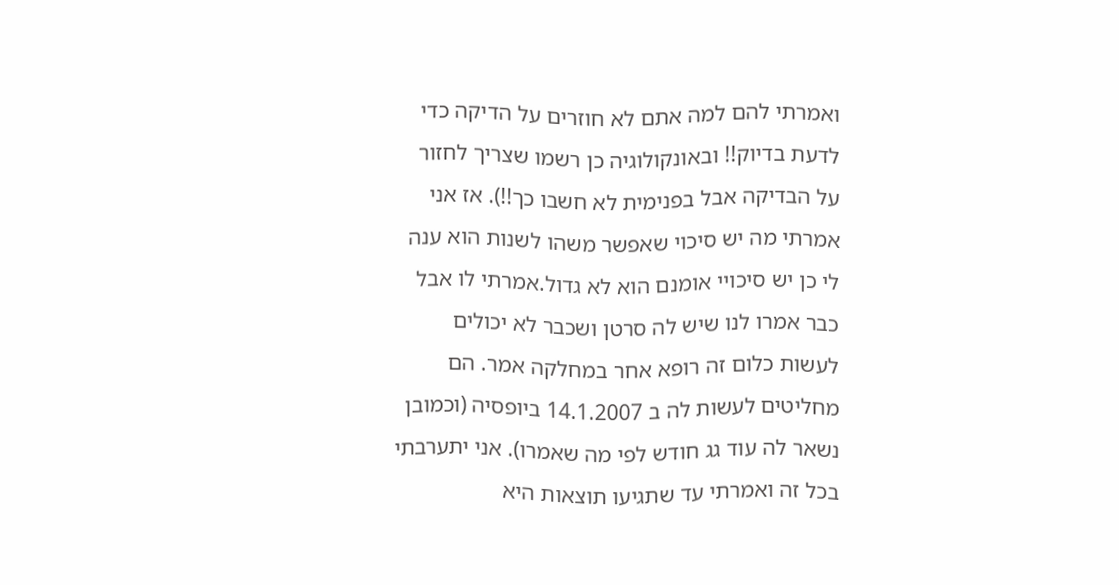ואמרתי להם למה אתם לא חוזרים על הדיקה כדי לדעת בדיוק!! ובאונקולוגיה כן רשמו שצריך לחזור על הבדיקה אבל בפנימית לא חשבו כך!!). אז אני אמרתי מה יש סיכוי שאפשר משהו לשנות הוא ענה לי כן יש סיכויי אומנם הוא לא גדול.אמרתי לו אבל כבר אמרו לנו שיש לה סרטן ושכבר לא יכולים לעשות כלום זה רופא אחר במחלקה אמר. הם מחליטים לעשות לה ב 14.1.2007 ביופסיה (וכמובן נשאר לה עוד גג חודש לפי מה שאמרו). אני יתערבתי בכל זה ואמרתי עד שתגיעו תוצאות היא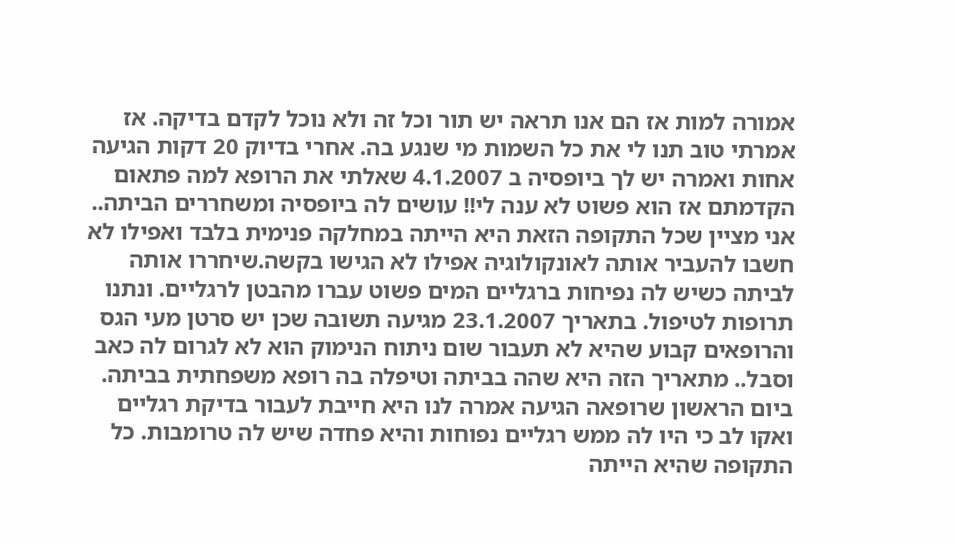אמורה למות אז הם אנו תראה יש תור וכל זה ולא נוכל לקדם בדיקה. אז אמרתי טוב תנו לי את כל השמות מי שנגע בה. אחרי בדיוק 20 דקות הגיעה אחות ואמרה יש לך ביופסיה ב 4.1.2007 שאלתי את הרופא למה פתאום הקדמתם אז הוא פשוט לא ענה לי!! עושים לה ביופסיה ומשחררים הביתה.. אני מציין שכל התקופה הזאת היא הייתה במחלקה פנימית בלבד ואפילו לא חשבו להעביר אותה לאונקולוגיה אפילו לא הגישו בקשה.שיחררו אותה לביתה כשיש לה נפיחות ברגליים המים פשוט עברו מהבטן לרגליים. ונתנו תרופות לטיפול. בתאריך 23.1.2007 מגיעה תשובה שכן יש סרטן מעי הגס והרופאים קבוע שהיא לא תעבור שום ניתוח הנימוק הוא לא לגרום לה כאב וסבל.. מתאריך הזה היא שהה בביתה וטיפלה בה רופא משפחתית בביתה. ביום הראשון שרופאה הגיעה אמרה לנו היא חייבת לעבור בדיקת רגליים ואקו לב כי היו לה ממש רגליים נפוחות והיא פחדה שיש לה טרומבות. כל התקופה שהיא הייתה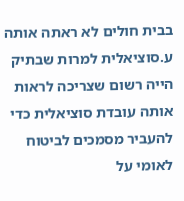בבית חולים לא ראתה אותה ע.סוציאלית למרות שבתיק הייה רשום שצריכה לראות אותה עובדת סוציאלית כדי להעביר מסמכים לביטוח לאומי על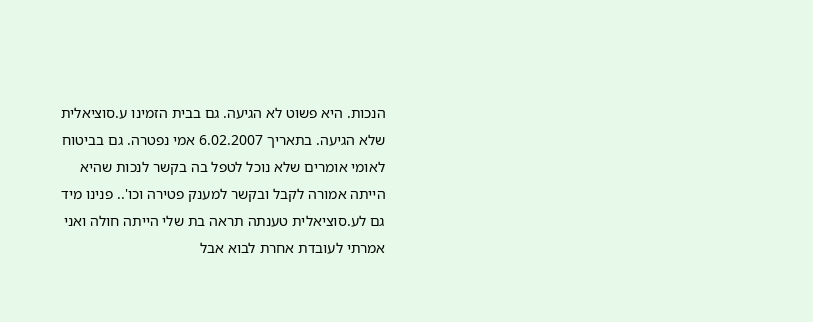הנכות. היא פשוט לא הגיעה. גם בבית הזמינו ע.סוציאלית שלא הגיעה. בתאריך 6.02.2007 אמי נפטרה. גם בביטוח לאומי אומרים שלא נוכל לטפל בה בקשר לנכות שהיא הייתה אמורה לקבל ובקשר למענק פטירה וכו'.. פנינו מיד גם לע.סוציאלית טענתה תראה בת שלי הייתה חולה ואני אמרתי לעובדת אחרת לבוא אבל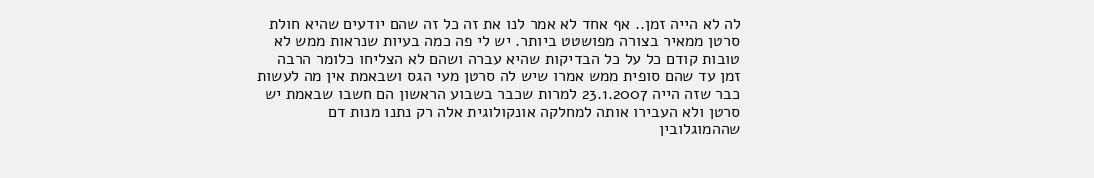לה לא הייה זמן.. אף אחד לא אמר לנו את זה כל זה שהם יודעים שהיא חולת סרטן ממאיר בצורה מפושטט ביותר. יש לי פה כמה בעיות שנראות ממש לא טובות קודם כל על כל הבדיקות שהיא עברה ושהם לא הצליחו כלומר הרבה זמן עד שהם סופית ממש אמרו שיש לה סרטן מעי הגס ושבאמת אין מה לעשות כבר שזה הייה 23.1.2007 למרות שכבר בשבוע הראשון הם חשבו שבאמת יש סרטן ולא העבירו אותה למחלקה אונקולוגית אלה רק נתנו מנות דם שההמוגלובין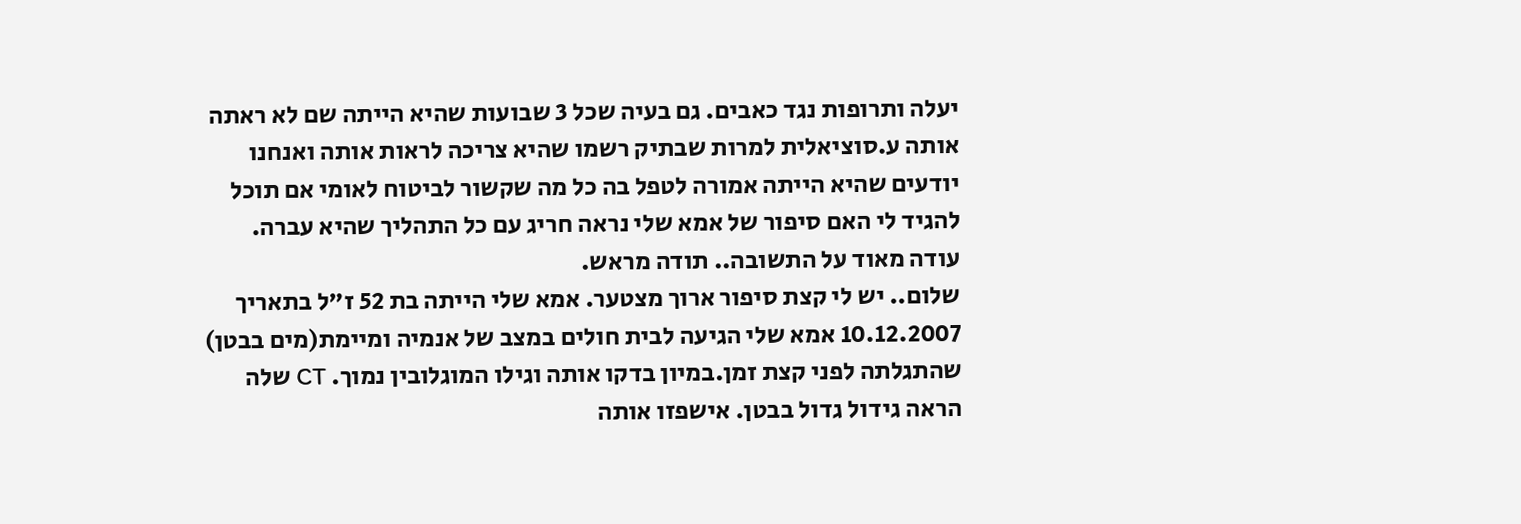יעלה ותרופות נגד כאבים. גם בעיה שכל 3 שבועות שהיא הייתה שם לא ראתה אותה ע.סוציאלית למרות שבתיק רשמו שהיא צריכה לראות אותה ואנחנו יודעים שהיא הייתה אמורה לטפל בה כל מה שקשור לביטוח לאומי אם תוכל להגיד לי האם סיפור של אמא שלי נראה חריג עם כל התהליך שהיא עברה. עודה מאוד על התשובה.. תודה מראש.
שלום.. יש לי קצת סיפור ארוך מצטער. אמא שלי הייתה בת 52 ז"ל בתאריך 10.12.2007 אמא שלי הגיעה לבית חולים במצב של אנמיה ומיימת(מים בבטן) שהתגלתה לפני קצת זמן.במיון בדקו אותה וגילו המוגלובין נמוך. CT שלה הראה גידול גדול בבטן. אישפזו אותה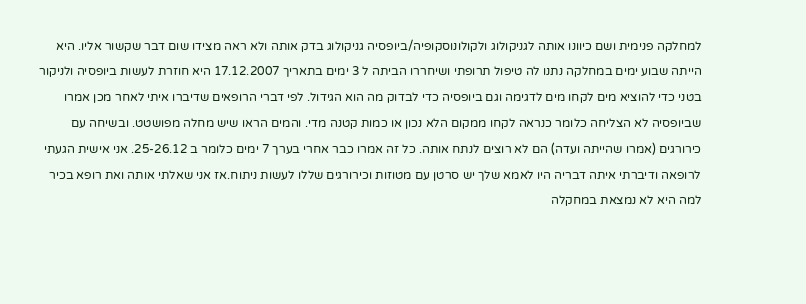למחלקה פנימית ושם כיוונו אותה לגניקולוג ולקולונוסקופיה/ביופסיה גניקולוג בדק אותה ולא ראה מצידו שום דבר שקשור אליו. היא הייתה שבוע ימים במחלקה נתנו לה טיפול תרופתי ושיחררו הביתה ל 3 ימים בתאריך 17.12.2007 היא חוזרת לעשות ביופסיה ולניקור בטני כדי להוציא מים לקחו מים לדגימה וגם ביופסיה כדי לבדוק מה הוא הגידול. לפי דברי הרופאים שדיברו איתי לאחר מכן אמרו שביופסיה לא הצליחה כלומר כנראה לקחו ממקום הלא נכון או כמות קטנה מדי. והמים הראו שיש מחלה מפושטט. ובשיחה עם כירורגים (אמרו שהייתה ועדה) הם לא רוצים לנתח אותה. כל זה אמרו כבר אחרי בערך 7 ימים כלומר ב 25-26.12. אני אישית הגעתי לרופאה ודיברתי איתה דבריה היו לאמא שלך יש סרטן עם מטוזות וכירורגים שללו לעשות ניתוח.אז אני שאלתי אותה ואת רופא בכיר למה היא לא נמצאת במחקלה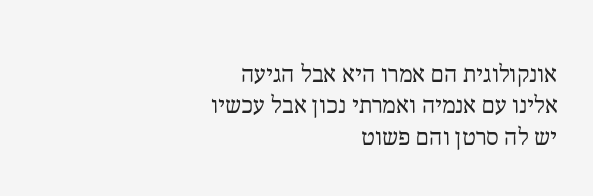אונקולוגית הם אמרו היא אבל הגיעה אלינו עם אנמיה ואמרתי נכון אבל עכשיו יש לה סרטן והם פשוט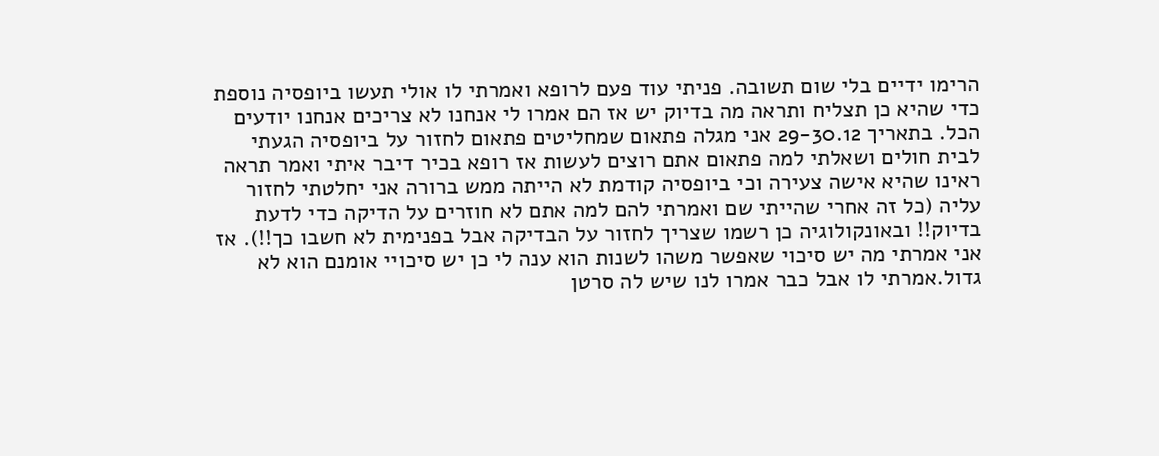הרימו ידיים בלי שום תשובה. פניתי עוד פעם לרופא ואמרתי לו אולי תעשו ביופסיה נוספת כדי שהיא כן תצליח ותראה מה בדיוק יש אז הם אמרו לי אנחנו לא צריכים אנחנו יודעים הכל. בתאריך 29-30.12 אני מגלה פתאום שמחליטים פתאום לחזור על ביופסיה הגעתי לבית חולים ושאלתי למה פתאום אתם רוצים לעשות אז רופא בכיר דיבר איתי ואמר תראה ראינו שהיא אישה צעירה וכי ביופסיה קודמת לא הייתה ממש ברורה אני יחלטתי לחזור עליה (כל זה אחרי שהייתי שם ואמרתי להם למה אתם לא חוזרים על הדיקה כדי לדעת בדיוק!! ובאונקולוגיה כן רשמו שצריך לחזור על הבדיקה אבל בפנימית לא חשבו כך!!). אז אני אמרתי מה יש סיכוי שאפשר משהו לשנות הוא ענה לי כן יש סיכויי אומנם הוא לא גדול.אמרתי לו אבל כבר אמרו לנו שיש לה סרטן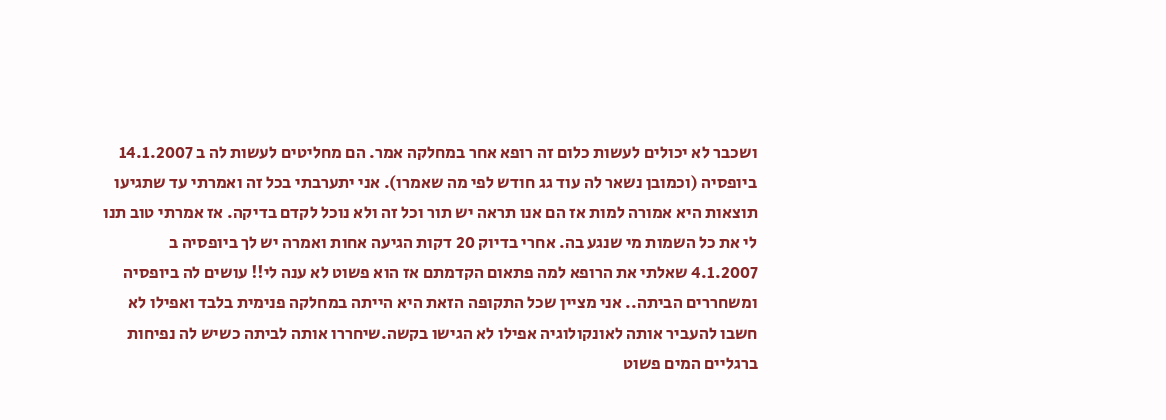ושכבר לא יכולים לעשות כלום זה רופא אחר במחלקה אמר. הם מחליטים לעשות לה ב 14.1.2007 ביופסיה (וכמובן נשאר לה עוד גג חודש לפי מה שאמרו). אני יתערבתי בכל זה ואמרתי עד שתגיעו תוצאות היא אמורה למות אז הם אנו תראה יש תור וכל זה ולא נוכל לקדם בדיקה. אז אמרתי טוב תנו לי את כל השמות מי שנגע בה. אחרי בדיוק 20 דקות הגיעה אחות ואמרה יש לך ביופסיה ב 4.1.2007 שאלתי את הרופא למה פתאום הקדמתם אז הוא פשוט לא ענה לי!! עושים לה ביופסיה ומשחררים הביתה.. אני מציין שכל התקופה הזאת היא הייתה במחלקה פנימית בלבד ואפילו לא חשבו להעביר אותה לאונקולוגיה אפילו לא הגישו בקשה.שיחררו אותה לביתה כשיש לה נפיחות ברגליים המים פשוט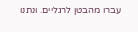עברו מהבטן לרגליים. ונתנו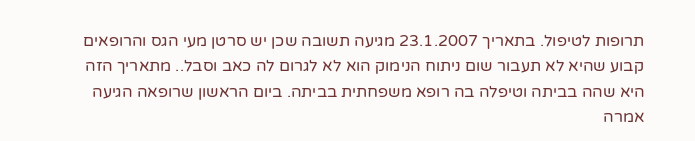תרופות לטיפול. בתאריך 23.1.2007 מגיעה תשובה שכן יש סרטן מעי הגס והרופאים קבוע שהיא לא תעבור שום ניתוח הנימוק הוא לא לגרום לה כאב וסבל.. מתאריך הזה היא שהה בביתה וטיפלה בה רופא משפחתית בביתה. ביום הראשון שרופאה הגיעה אמרה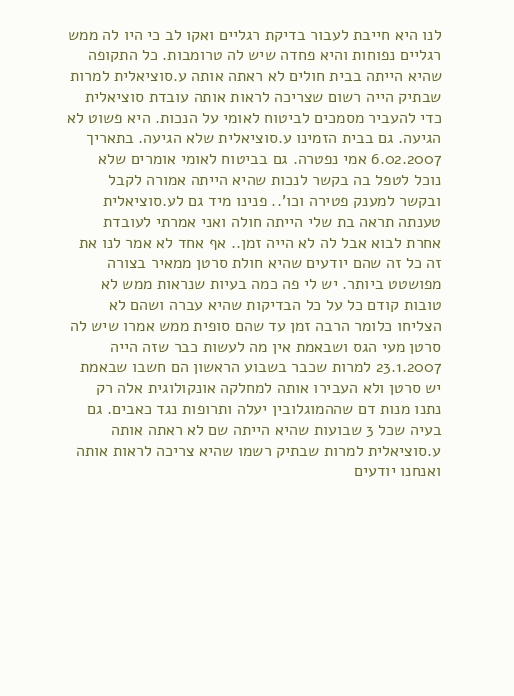לנו היא חייבת לעבור בדיקת רגליים ואקו לב כי היו לה ממש רגליים נפוחות והיא פחדה שיש לה טרומבות. כל התקופה שהיא הייתה בבית חולים לא ראתה אותה ע.סוציאלית למרות שבתיק הייה רשום שצריכה לראות אותה עובדת סוציאלית כדי להעביר מסמכים לביטוח לאומי על הנכות. היא פשוט לא הגיעה. גם בבית הזמינו ע.סוציאלית שלא הגיעה. בתאריך 6.02.2007 אמי נפטרה. גם בביטוח לאומי אומרים שלא נוכל לטפל בה בקשר לנכות שהיא הייתה אמורה לקבל ובקשר למענק פטירה וכו'.. פנינו מיד גם לע.סוציאלית טענתה תראה בת שלי הייתה חולה ואני אמרתי לעובדת אחרת לבוא אבל לה לא הייה זמן.. אף אחד לא אמר לנו את זה כל זה שהם יודעים שהיא חולת סרטן ממאיר בצורה מפושטט ביותר. יש לי פה כמה בעיות שנראות ממש לא טובות קודם כל על כל הבדיקות שהיא עברה ושהם לא הצליחו כלומר הרבה זמן עד שהם סופית ממש אמרו שיש לה סרטן מעי הגס ושבאמת אין מה לעשות כבר שזה הייה 23.1.2007 למרות שכבר בשבוע הראשון הם חשבו שבאמת יש סרטן ולא העבירו אותה למחלקה אונקולוגית אלה רק נתנו מנות דם שההמוגלובין יעלה ותרופות נגד כאבים. גם בעיה שכל 3 שבועות שהיא הייתה שם לא ראתה אותה ע.סוציאלית למרות שבתיק רשמו שהיא צריכה לראות אותה ואנחנו יודעים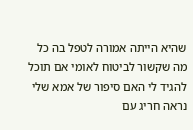שהיא הייתה אמורה לטפל בה כל מה שקשור לביטוח לאומי אם תוכל להגיד לי האם סיפור של אמא שלי נראה חריג עם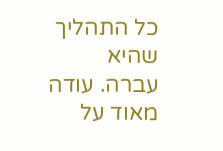כל התהליך שהיא עברה. עודה מאוד על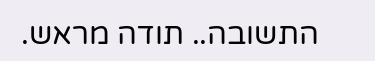התשובה.. תודה מראש.